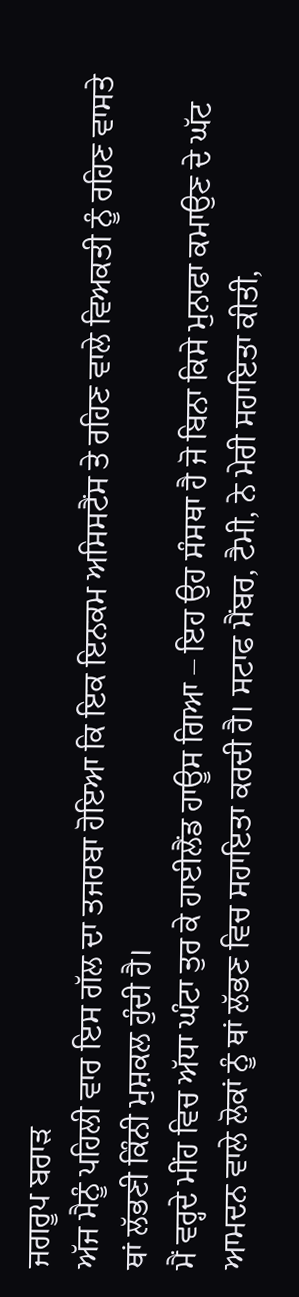ਜਗਰੂਪ ਬਰਾੜ
ਅੱਜ ਮੈਨੂੰ ਪਹਿਲੀ ਵਾਰ ਇਸ ਗੱਲ ਦਾ ਤਜਰਬਾ ਹੋਇਆ ਕਿ ਇਕ ਇਨਕਮ ਅਸਿਸਟੈਂਸ ਤੇ ਰਹਿਣ ਵਾਲੇ ਵਿਅਕਤੀ ਨੂੰ ਰਹਿਣ ਵਾਸਤੇ ਥਾਂ ਲੱਭਣੀ ਕਿੰਨੀ ਮੁਸ਼ਕਲ ਹੁੰਦੀ ਹੈ।
ਮੈਂ ਵਰ੍ਹਦੇ ਮੀਂਹ ਵਿਚ ਅੱਧਾ ਘੰਟਾ ਤੁਰ ਕੇ ਹਾਈਲੈਂਡ ਹਾਊਸ ਗਿਆ – ਇਹ ਉਹ ਸੰਸਥਾ ਹੈ ਜੋ ਬਿਨਾ ਕਿਸੇ ਮੁਨਾਫਾ ਕਮਾਉਣ ਦੇ ਘੱਟ ਆਮਦਨ ਵਾਲੇ ਲੋਕਾਂ ਨੂੰ ਥਾਂ ਲੱਭਣ ਵਿਚ ਸਹਾਇਤਾ ਕਰਦੀ ਹੈ। ਸਟਾਫ ਮੈਂਬਰ, ਟੈਮੀ, ਨੇ ਮੇਰੀ ਸਹਾਇਤਾ ਕੀਤੀ,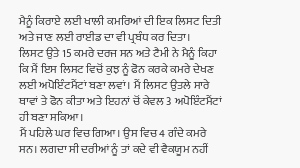ਮੈਨੂੰ ਕਿਰਾਏ ਲਈ ਖਾਲੀ ਕਮਰਿਆਂ ਦੀ ਇਕ ਲਿਸਟ ਦਿਤੀ ਅਤੇ ਜਾਣ ਲਈ ਰਾਈਡ ਦਾ ਵੀ ਪ੍ਰਬੰਧ ਕਰ ਦਿਤਾ।
ਲਿਸਟ ਉਤੇ 15 ਕਮਰੇ ਦਰਜ ਸਨ ਅਤੇ ਟੈਮੀ ਨੇ ਮੈਨੂੰ ਕਿਹਾ ਕਿ ਮੈਂ ਇਸ ਲਿਸਟ ਵਿਚੋਂ ਕੁਝ ਨੂੰ ਫੋਨ ਕਰਕੇ ਕਮਰੇ ਦੇਖਣ ਲਈ ਅਪੋਇੰਟਮੈਂਟਾਂ ਬਣਾ ਲਵਾਂ। ਮੈਂ ਲਿਸਟ ਉਤਲੇ ਸਾਰੇ ਥਾਵਾਂ ਤੇ ਫੋਨ ਕੀਤਾ ਅਤੇ ਇਹਨਾਂ ਚੋਂ ਕੇਵਲ 3 ਅਪੋਇੰਟਮੈਂਟਾਂ ਹੀ ਬਣਾ ਸਕਿਆ।
ਮੈਂ ਪਹਿਲੇ ਘਰ ਵਿਚ ਗਿਆ। ਉਸ ਵਿਚ 4 ਗੰਦੇ ਕਮਰੇ ਸਨ। ਲਗਦਾ ਸੀ ਦਰੀਆਂ ਨੂੰ ਤਾਂ ਕਦੇ ਵੀ ਵੈਕਯੂਮ ਨਹੀਂ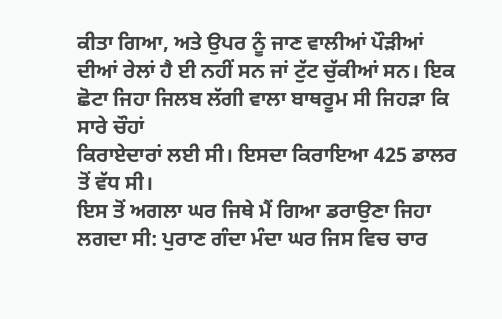ਕੀਤਾ ਗਿਆ, ਅਤੇ ਉਪਰ ਨੂੰ ਜਾਣ ਵਾਲੀਆਂ ਪੌੜੀਆਂ ਦੀਆਂ ਰੇਲਾਂ ਹੈ ਈ ਨਹੀਂ ਸਨ ਜਾਂ ਟੁੱਟ ਚੁੱਕੀਆਂ ਸਨ। ਇਕ ਛੋਟਾ ਜਿਹਾ ਜਿਲਬ ਲੱਗੀ ਵਾਲਾ ਬਾਥਰੂਮ ਸੀ ਜਿਹੜਾ ਕਿ ਸਾਰੇ ਚੌਹਾਂ
ਕਿਰਾਏਦਾਰਾਂ ਲਈ ਸੀ। ਇਸਦਾ ਕਿਰਾਇਆ 425 ਡਾਲਰ ਤੋਂ ਵੱਧ ਸੀ।
ਇਸ ਤੋਂ ਅਗਲਾ ਘਰ ਜਿਥੇ ਮੈਂ ਗਿਆ ਡਰਾਉਣਾ ਜਿਹਾ ਲਗਦਾ ਸੀ: ਪੁਰਾਣ ਗੰਦਾ ਮੰਦਾ ਘਰ ਜਿਸ ਵਿਚ ਚਾਰ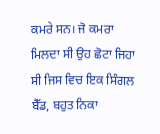ਕਮਰੇ ਸਨ। ਜੋ ਕਮਰਾ ਮਿਲਦਾ ਸੀ ਉਹ ਛੋਟਾ ਜਿਹਾ ਸੀ ਜਿਸ ਵਿਚ ਇਕ ਸਿੰਗਲ ਬੈੱਡ, ਬਹੁਤ ਨਿਕਾ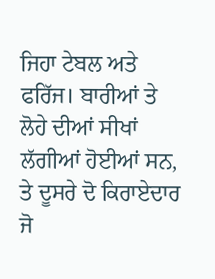ਜਿਹਾ ਟੇਬਲ ਅਤੇ ਫਰਿੱਜ। ਬਾਰੀਆਂ ਤੇ ਲੋਹੇ ਦੀਆਂ ਸੀਖਾਂ ਲੱਗੀਆਂ ਹੋਈਆਂ ਸਨ, ਤੇ ਦੂਸਰੇ ਦੋ ਕਿਰਾਏਦਾਰ ਜੋ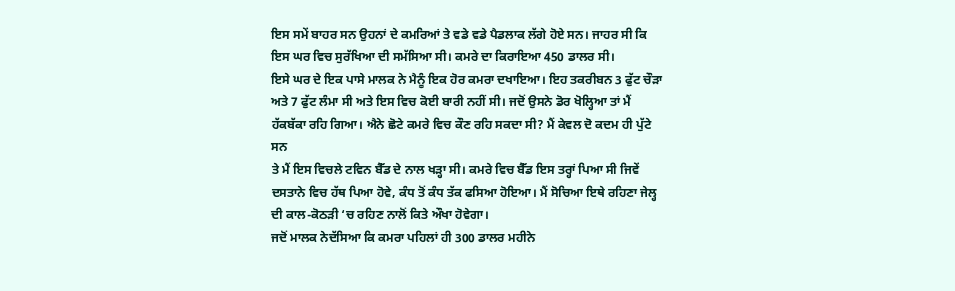ਇਸ ਸਮੇਂ ਬਾਹਰ ਸਨ ਉਹਨਾਂ ਦੇ ਕਮਰਿਆਂ ਤੇ ਵਡੇ ਵਡੇ ਪੈਡਲਾਕ ਲੱਗੇ ਹੋਏ ਸਨ। ਜਾਹਰ ਸੀ ਕਿ ਇਸ ਘਰ ਵਿਚ ਸੁਰੱਖਿਆ ਦੀ ਸਮੱਸਿਆ ਸੀ। ਕਮਰੇ ਦਾ ਕਿਰਾਇਆ 450 ਡਾਲਰ ਸੀ।
ਇਸੇ ਘਰ ਦੇ ਇਕ ਪਾਸੇ ਮਾਲਕ ਨੇ ਮੈਨੂੰ ਇਕ ਹੋਰ ਕਮਰਾ ਦਖਾਇਆ। ਇਹ ਤਕਰੀਬਨ 3 ਫੁੱਟ ਚੌੜਾ ਅਤੇ 7 ਫੁੱਟ ਲੰਮਾ ਸੀ ਅਤੇ ਇਸ ਵਿਚ ਕੋਈ ਬਾਰੀ ਨਹੀਂ ਸੀ। ਜਦੋਂ ਉਸਨੇ ਡੋਰ ਖੋਲ੍ਹਿਆ ਤਾਂ ਮੈਂ
ਹੱਕਬੱਕਾ ਰਹਿ ਗਿਆ। ਐਨੇ ਛੋਟੇ ਕਮਰੇ ਵਿਚ ਕੌਣ ਰਹਿ ਸਕਦਾ ਸੀ? ਮੈਂ ਕੇਵਲ ਦੋ ਕਦਮ ਹੀ ਪੁੱਟੇ ਸਨ
ਤੇ ਮੈਂ ਇਸ ਵਿਚਲੇ ਟਵਿਨ ਬੈੱਡ ਦੇ ਨਾਲ ਖੜ੍ਹਾ ਸੀ। ਕਮਰੇ ਵਿਚ ਬੈੱਡ ਇਸ ਤਰ੍ਹਾਂ ਪਿਆ ਸੀ ਜਿਵੇਂ
ਦਸਤਾਨੇ ਵਿਚ ਹੱਥ ਪਿਆ ਹੋਵੇ, ਕੰਧ ਤੋਂ ਕੰਧ ਤੱਕ ਫਸਿਆ ਹੋਇਆ। ਮੈਂ ਸੋਚਿਆ ਇਥੇ ਰਹਿਣਾ ਜੇਲ੍ਹ
ਦੀ ਕਾਲ-ਕੋਠੜੀ ‘ਚ ਰਹਿਣ ਨਾਲੋਂ ਕਿਤੇ ਔਖਾ ਹੋਵੇਗਾ।
ਜਦੋਂ ਮਾਲਕ ਨੇਦੱਸਿਆ ਕਿ ਕਮਰਾ ਪਹਿਲਾਂ ਹੀ 300 ਡਾਲਰ ਮਹੀਨੇ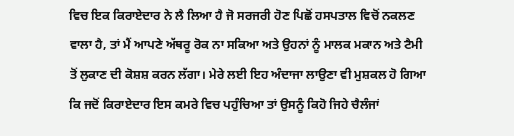ਵਿਚ ਇਕ ਕਿਰਾਏਦਾਰ ਨੇ ਲੈ ਲਿਆ ਹੈ ਜੋ ਸਰਜਰੀ ਹੋਣ ਪਿਛੋਂ ਹਸਪਤਾਲ ਵਿਚੋਂ ਨਕਲਣ ਵਾਲਾ ਹੈ, ਤਾਂ ਮੈਂ ਆਪਣੇ ਅੱਥਰੂ ਰੋਕ ਨਾ ਸਕਿਆ ਅਤੇ ਉਹਨਾਂ ਨੂੰ ਮਾਲਕ ਮਕਾਨ ਅਤੇ ਟੈਮੀ ਤੋਂ ਲੁਕਾਣ ਦੀ ਕੋਸ਼ਸ਼ ਕਰਨ ਲੱਗਾ। ਮੇਰੇ ਲਈ ਇਹ ਅੰਦਾਜਾ ਲਾਉਣਾ ਵੀ ਮੁਸ਼ਕਲ ਹੋ ਗਿਆ ਕਿ ਜਦੋਂ ਕਿਰਾਏਦਾਰ ਇਸ ਕਮਰੇ ਵਿਚ ਪਹੁੰਚਿਆ ਤਾਂ ਉਸਨੂੰ ਕਿਹੋ ਜਿਹੇ ਚੈਲੰਜਾਂ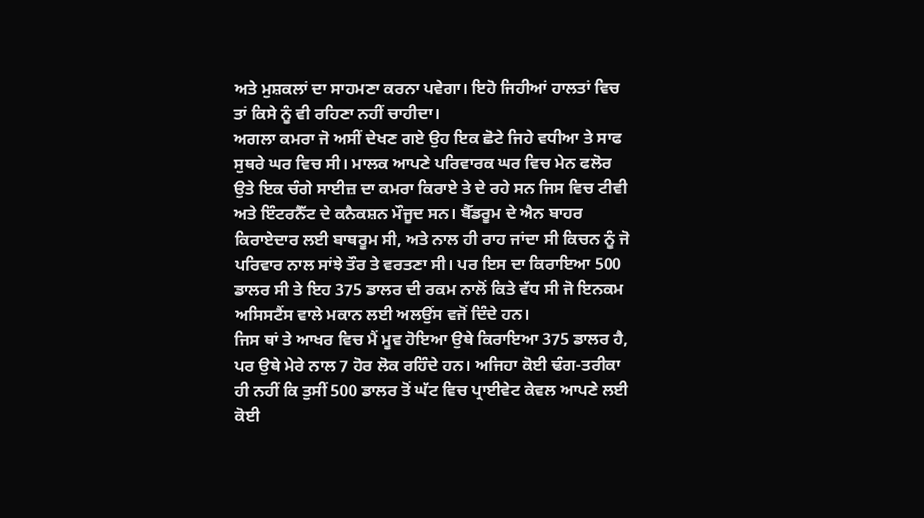ਅਤੇ ਮੁਸ਼ਕਲਾਂ ਦਾ ਸਾਹਮਣਾ ਕਰਨਾ ਪਵੇਗਾ। ਇਹੋ ਜਿਹੀਆਂ ਹਾਲਤਾਂ ਵਿਚ ਤਾਂ ਕਿਸੇ ਨੂੰ ਵੀ ਰਹਿਣਾ ਨਹੀਂ ਚਾਹੀਦਾ।
ਅਗਲਾ ਕਮਰਾ ਜੋ ਅਸੀਂ ਦੇਖਣ ਗਏ ਉਹ ਇਕ ਛੋਟੇ ਜਿਹੇ ਵਧੀਆ ਤੇ ਸਾਫ ਸੁਥਰੇ ਘਰ ਵਿਚ ਸੀ। ਮਾਲਕ ਆਪਣੇ ਪਰਿਵਾਰਕ ਘਰ ਵਿਚ ਮੇਨ ਫਲੋਰ ਉਤੇ ਇਕ ਚੰਗੇ ਸਾਈਜ਼ ਦਾ ਕਮਰਾ ਕਿਰਾਏ ਤੇ ਦੇ ਰਹੇ ਸਨ ਜਿਸ ਵਿਚ ਟੀਵੀ ਅਤੇ ਇੰਟਰਨੈੱਟ ਦੇ ਕਨੈਕਸ਼ਨ ਮੌਜੂਦ ਸਨ। ਬੈੱਡਰੂਮ ਦੇ ਐਨ ਬਾਹਰ ਕਿਰਾਏਦਾਰ ਲਈ ਬਾਥਰੂਮ ਸੀ, ਅਤੇ ਨਾਲ ਹੀ ਰਾਹ ਜਾਂਦਾ ਸੀ ਕਿਚਨ ਨੂੰ ਜੋ ਪਰਿਵਾਰ ਨਾਲ ਸਾਂਝੇ ਤੌਰ ਤੇ ਵਰਤਣਾ ਸੀ। ਪਰ ਇਸ ਦਾ ਕਿਰਾਇਆ 500 ਡਾਲਰ ਸੀ ਤੇ ਇਹ 375 ਡਾਲਰ ਦੀ ਰਕਮ ਨਾਲੋਂ ਕਿਤੇ ਵੱਧ ਸੀ ਜੋ ਇਨਕਮ ਅਸਿਸਟੈਂਸ ਵਾਲੇ ਮਕਾਨ ਲਈ ਅਲਉਂਸ ਵਜੋਂ ਦਿੰਦੇ ਹਨ।
ਜਿਸ ਥਾਂ ਤੇ ਆਖਰ ਵਿਚ ਮੈਂ ਮੂਵ ਹੋਇਆ ਉਥੇ ਕਿਰਾਇਆ 375 ਡਾਲਰ ਹੈ, ਪਰ ਉਥੇ ਮੇਰੇ ਨਾਲ 7 ਹੋਰ ਲੋਕ ਰਹਿੰਦੇ ਹਨ। ਅਜਿਹਾ ਕੋਈ ਢੰਗ-ਤਰੀਕਾ ਹੀ ਨਹੀਂ ਕਿ ਤੁਸੀਂ 500 ਡਾਲਰ ਤੋਂ ਘੱਟ ਵਿਚ ਪ੍ਰਾਈਵੇਟ ਕੇਵਲ ਆਪਣੇ ਲਈ ਕੋਈ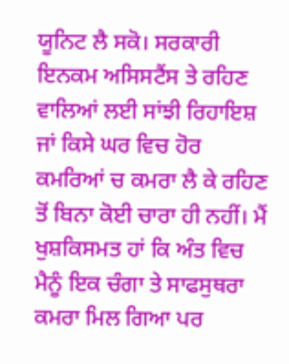ਯੂਨਿਟ ਲੈ ਸਕੋ। ਸਰਕਾਰੀ ਇਨਕਮ ਅਸਿਸਟੈਂਸ ਤੇ ਰਹਿਣ ਵਾਲਿਆਂ ਲਈ ਸਾਂਝੀ ਰਿਹਾਇਸ਼ ਜਾਂ ਕਿਸੇ ਘਰ ਵਿਚ ਹੋਰ ਕਮਰਿਆਂ ਚ ਕਮਰਾ ਲੈ ਕੇ ਰਹਿਣ ਤੋਂ ਬਿਨਾ ਕੋਈ ਚਾਰਾ ਹੀ ਨਹੀਂ। ਮੈਂ ਖੁਸ਼ਕਿਸਮਤ ਹਾਂ ਕਿ ਅੰਤ ਵਿਚ ਮੈਨੂੰ ਇਕ ਚੰਗਾ ਤੇ ਸਾਫਸੁਥਰਾ ਕਮਰਾ ਮਿਲ ਗਿਆ ਪਰ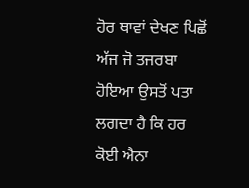ਹੋਰ ਥਾਵਾਂ ਦੇਖਣ ਪਿਛੋਂ ਅੱਜ ਜੋ ਤਜਰਬਾ ਹੋਇਆ ਉਸਤੋਂ ਪਤਾ ਲਗਦਾ ਹੈ ਕਿ ਹਰ ਕੋਈ ਐਨਾ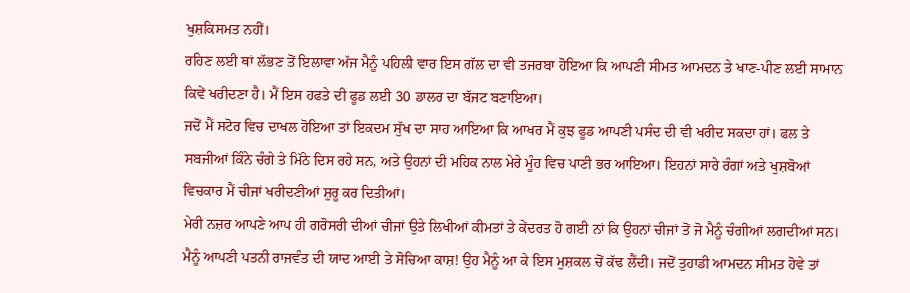ਖੁਸ਼ਕਿਸਮਤ ਨਹੀਂ।
ਰਹਿਣ ਲਈ ਥਾਂ ਲੱਭਣ ਤੋਂ ਇਲਾਵਾ ਅੱਜ ਮੈਨੂੰ ਪਹਿਲੀ ਵਾਰ ਇਸ ਗੱਲ ਦਾ ਵੀ ਤਜਰਬਾ ਹੋਇਆ ਕਿ ਆਪਣੀ ਸੀਮਤ ਆਮਦਨ ਤੇ ਖਾਣ-ਪੀਣ ਲਈ ਸਾਮਾਨ ਕਿਵੇਂ ਖਰੀਦਣਾ ਹੈ। ਮੈਂ ਇਸ ਹਫਤੇ ਦੀ ਫੂਡ ਲਈ 30 ਡਾਲਰ ਦਾ ਬੱਜਟ ਬਣਾਇਆ।
ਜਦੋਂ ਮੈਂ ਸਟੋਰ ਵਿਚ ਦਾਖਲ ਹੋਇਆ ਤਾਂ ਇਕਦਮ ਸੁੱਖ ਦਾ ਸਾਹ ਆਇਆ ਕਿ ਆਖਰ ਮੈਂ ਕੁਝ ਫੂਡ ਆਪਣੀ ਪਸੰਦ ਦੀ ਵੀ ਖਰੀਦ ਸਕਦਾ ਹਾਂ। ਫਲ ਤੇ ਸਬਜੀਆਂ ਕਿੰਨੇ ਚੰਗੇ ਤੇ ਮਿੱਠੇ ਦਿਸ ਰਹੇ ਸਨ, ਅਤੇ ਉਹਨਾਂ ਦੀ ਮਹਿਕ ਨਾਲ ਮੇਰੇ ਮੂੰਹ ਵਿਚ ਪਾਣੀ ਭਰ ਆਇਆ। ਇਹਨਾਂ ਸਾਰੇ ਰੰਗਾਂ ਅਤੇ ਖੁਸ਼ਬੋਆਂ ਵਿਚਕਾਰ ਮੈਂ ਚੀਜਾਂ ਖਰੀਦਣੀਆਂ ਸ਼ੁਰੂ ਕਰ ਦਿਤੀਆਂ।
ਮੇਰੀ ਨਜ਼ਰ ਆਪਣੇ ਆਪ ਹੀ ਗਰੋਸਰੀ ਦੀਆਂ ਚੀਜਾਂ ਉਤੇ ਲਿਖੀਆਂ ਕੀਮਤਾਂ ਤੇ ਕੇਂਦਰਤ ਹੋ ਗਈ ਨਾਂ ਕਿ ਉਹਨਾਂ ਚੀਜਾਂ ਤੋਂ ਜੋ ਮੈਨੂੰ ਚੰਗੀਆਂ ਲਗਦੀਆਂ ਸਨ। ਮੈਨੂੰ ਆਪਣੀ ਪਤਨੀ ਰਾਜਵੰਤ ਦੀ ਯਾਦ ਆਈ ਤੇ ਸੋਚਿਆ ਕਾਸ਼! ਉਹ ਮੈਨੂੰ ਆ ਕੇ ਇਸ ਮੁਸ਼ਕਲ ਚੋਂ ਕੱਢ ਲੈਂਦੀ। ਜਦੋਂ ਤੁਹਾਡੀ ਆਮਦਨ ਸੀਮਤ ਹੋਵੇ ਤਾਂ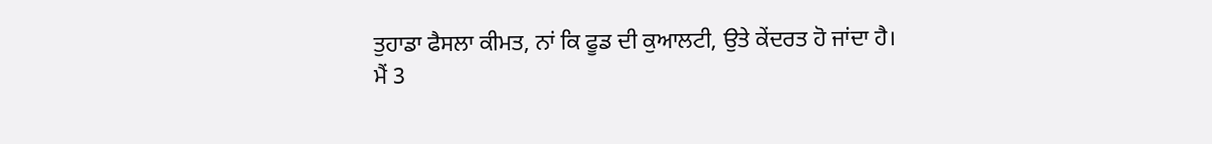ਤੁਹਾਡਾ ਫੈਸਲਾ ਕੀਮਤ, ਨਾਂ ਕਿ ਫੂਡ ਦੀ ਕੁਆਲਟੀ, ਉਤੇ ਕੇਂਦਰਤ ਹੋ ਜਾਂਦਾ ਹੈ।
ਮੈਂ 3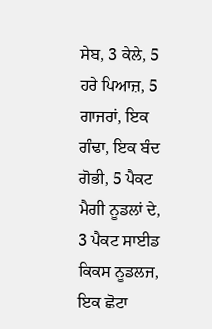ਸੇਬ, 3 ਕੇਲੇ, 5 ਹਰੇ ਪਿਆਜ਼, 5 ਗਾਜਰਾਂ, ਇਕ ਗੰਢਾ, ਇਕ ਬੰਦ ਗੋਭੀ, 5 ਪੈਕਟ ਮੈਗੀ ਨੂਡਲਾਂ ਦੇ, 3 ਪੈਕਟ ਸਾਈਡ ਕਿਕਸ ਨੂਡਲਜ, ਇਕ ਛੋਟਾ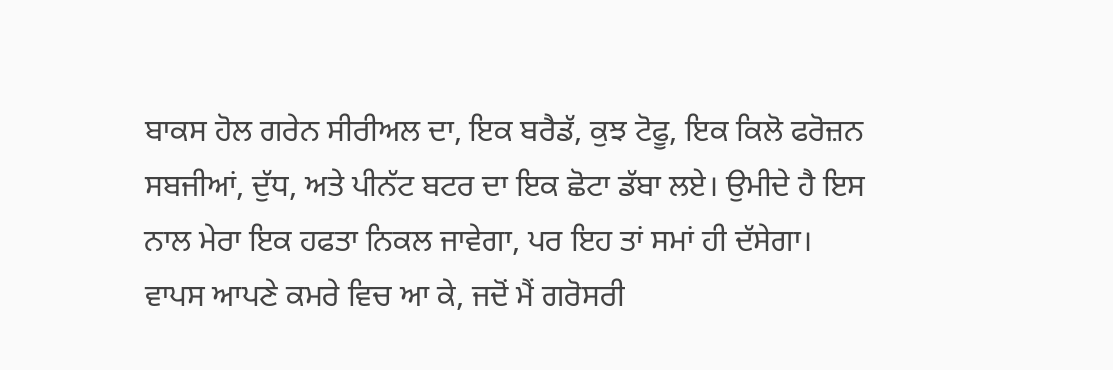ਬਾਕਸ ਹੋਲ ਗਰੇਨ ਸੀਰੀਅਲ ਦਾ, ਇਕ ਬਰੈਡੱ, ਕੁਝ ਟੋਫੂ, ਇਕ ਕਿਲੋ ਫਰੋਜ਼ਨ ਸਬਜੀਆਂ, ਦੁੱਧ, ਅਤੇ ਪੀਨੱਟ ਬਟਰ ਦਾ ਇਕ ਛੋਟਾ ਡੱਬਾ ਲਏ। ਉਮੀਦੇ ਹੈ ਇਸ ਨਾਲ ਮੇਰਾ ਇਕ ਹਫਤਾ ਨਿਕਲ ਜਾਵੇਗਾ, ਪਰ ਇਹ ਤਾਂ ਸਮਾਂ ਹੀ ਦੱਸੇਗਾ।
ਵਾਪਸ ਆਪਣੇ ਕਮਰੇ ਵਿਚ ਆ ਕੇ, ਜਦੋਂ ਮੈਂ ਗਰੋਸਰੀ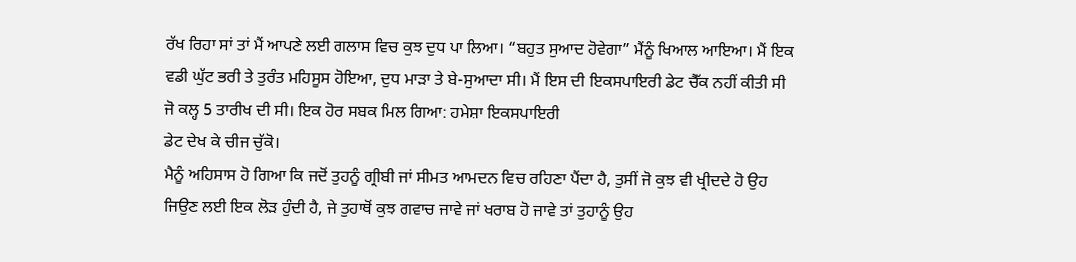ਰੱਖ ਰਿਹਾ ਸਾਂ ਤਾਂ ਮੈਂ ਆਪਣੇ ਲਈ ਗਲਾਸ ਵਿਚ ਕੁਝ ਦੁਧ ਪਾ ਲਿਆ। “ਬਹੁਤ ਸੁਆਦ ਹੋਵੇਗਾ” ਮੈਂਨੂੰ ਖਿਆਲ ਆਇਆ। ਮੈਂ ਇਕ ਵਡੀ ਘੁੱਟ ਭਰੀ ਤੇ ਤੁਰੰਤ ਮਹਿਸੂਸ ਹੋਇਆ, ਦੁਧ ਮਾੜਾ ਤੇ ਬੇ-ਸੁਆਦਾ ਸੀ। ਮੈਂ ਇਸ ਦੀ ਇਕਸਪਾਇਰੀ ਡੇਟ ਚੈੱਕ ਨਹੀਂ ਕੀਤੀ ਸੀ ਜੋ ਕਲ੍ਹ 5 ਤਾਰੀਖ ਦੀ ਸੀ। ਇਕ ਹੋਰ ਸਬਕ ਮਿਲ ਗਿਆ: ਹਮੇਸ਼ਾ ਇਕਸਪਾਇਰੀ
ਡੇਟ ਦੇਖ ਕੇ ਚੀਜ ਚੁੱਕੋ।
ਮੈਨੂੰ ਅਹਿਸਾਸ ਹੋ ਗਿਆ ਕਿ ਜਦੋਂ ਤੁਹਨੂੰ ਗ੍ਰੀਬੀ ਜਾਂ ਸੀਮਤ ਆਮਦਨ ਵਿਚ ਰਹਿਣਾ ਪੈਂਦਾ ਹੈ, ਤੁਸੀਂ ਜੋ ਕੁਝ ਵੀ ਖ੍ਰੀਦਦੇ ਹੋ ਉਹ ਜਿਉਣ ਲਈ ਇਕ ਲੋੜ ਹੁੰਦੀ ਹੈ, ਜੇ ਤੁਹਾਥੋਂ ਕੁਝ ਗਵਾਚ ਜਾਵੇ ਜਾਂ ਖਰਾਬ ਹੋ ਜਾਵੇ ਤਾਂ ਤੁਹਾਨੂੰ ਉਹ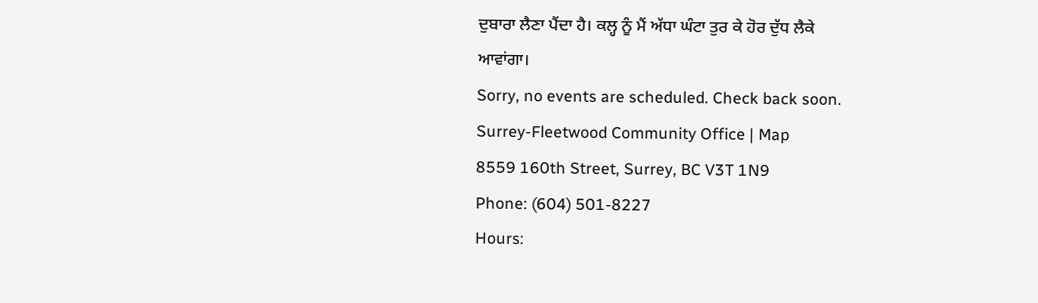ਦੁਬਾਰਾ ਲੈਣਾ ਪੈਂਦਾ ਹੈ। ਕਲ੍ਹ ਨੂੰ ਮੈਂ ਅੱਧਾ ਘੰਟਾ ਤੁਰ ਕੇ ਹੋਰ ਦੁੱਧ ਲੈਕੇ
ਆਵਾਂਗਾ।
Sorry, no events are scheduled. Check back soon.
Surrey-Fleetwood Community Office | Map
8559 160th Street, Surrey, BC V3T 1N9
Phone: (604) 501-8227
Hours: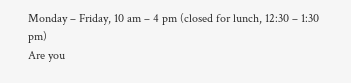Monday – Friday, 10 am – 4 pm (closed for lunch, 12:30 – 1:30 pm)
Are you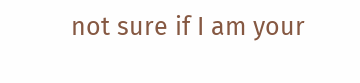not sure if I am your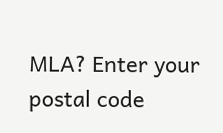MLA? Enter your postal code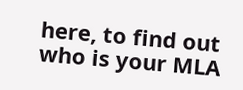here, to find out who is your MLA